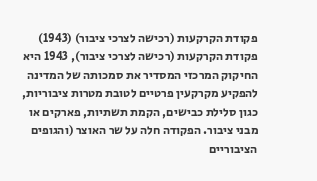פקודת הקרקעות (רכישה לצרכי ציבור) (1943)
פקודת הקרקעות (רכישה לצרכי ציבור), 1943 היא החיקוק המרכזי המסדיר את סמכותה של המדינה להפקיע מקרקעין פרטיים לטובת מטרות ציבוריות, כגון סלילת כבישים, הקמת תשתיות, פארקים או מבני ציבור. הפקודה חלה על שר האוצר (והגופים הציבוריים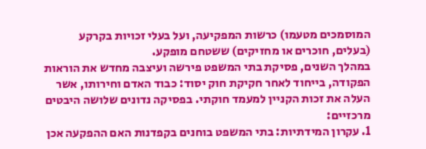המוסמכים מטעמו) כרשות המפקיעה, ועל בעלי זכויות בקרקע (בעלים, חוכרים או מחזיקים) ששטחם מופקע.
במהלך השנים, פסיקת בתי המשפט פירשה ועיצבה מחדש את הוראות הפקודה, בייחוד לאחר חקיקת חוק יסוד: כבוד האדם וחירותו, אשר העלה את זכות הקניין למעמד חוקתי. בפסיקה נדונים שלושה היבטים מרכזיים:
1. עקרון המידתיות: בתי המשפט בוחנים בקפדנות האם ההפקעה אכן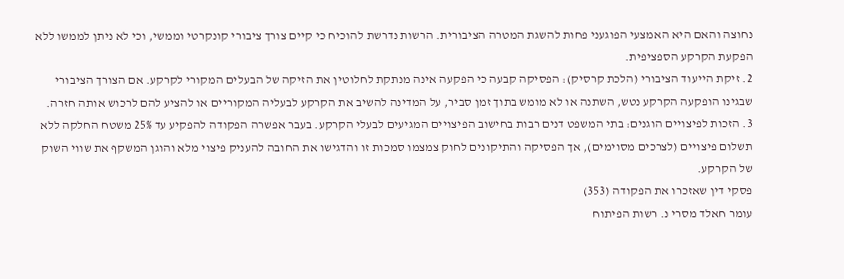נחוצה והאם היא האמצעי הפוגעני פחות להשגת המטרה הציבורית. הרשות נדרשת להוכיח כי קיים צורך ציבורי קונקרטי וממשי, וכי לא ניתן לממשו ללא הפקעת הקרקע הספציפית.
2. זיקת הייעוד הציבורי (הלכת קרסיק): הפסיקה קבעה כי הפקעה אינה מנתקת לחלוטין את הזיקה של הבעלים המקורי לקרקע. אם הצורך הציבורי שבגינו הופקעה הקרקע נטש, השתנה או לא מומש בתוך זמן סביר, על המדינה להשיב את הקרקע לבעליה המקוריים או להציע להם לרכוש אותה חזרה.
3. הזכות לפיצויים הוגנים: בתי המשפט דנים רבות בחישוב הפיצויים המגיעים לבעלי הקרקע. בעבר אפשרה הפקודה להפקיע עד 25% משטח החלקה ללא תשלום פיצויים (לצרכים מסוימים), אך הפסיקה והתיקונים לחוק צמצמו סמכות זו והדגישו את החובה להעניק פיצוי מלא והוגן המשקף את שווי השוק של הקרקע.
פסקי דין שאזכרו את הפקודה (353)
עומר חאלד מסרי נ. רשות הפיתוח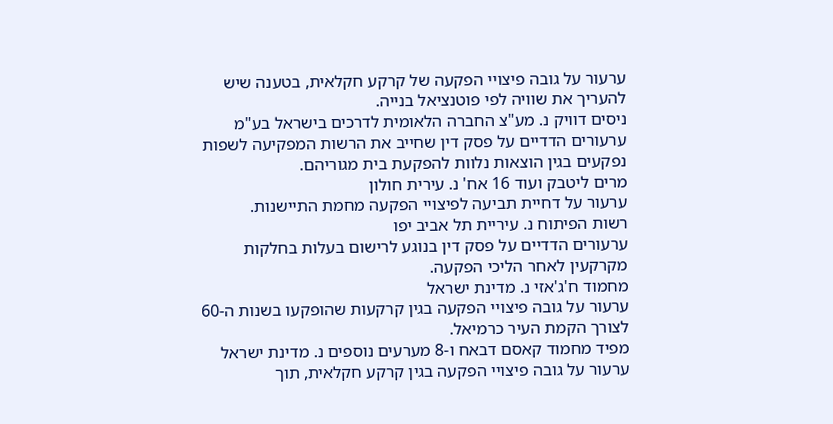ערעור על גובה פיצויי הפקעה של קרקע חקלאית, בטענה שיש להעריך את שוויה לפי פוטנציאל בנייה.
ניסים דוויק נ. מע"צ החברה הלאומית לדרכים בישראל בע"מ
ערעורים הדדיים על פסק דין שחייב את הרשות המפקיעה לשפות נפקעים בגין הוצאות נלוות להפקעת בית מגוריהם.
מרים ליטבק ועוד 16 אח' נ. עירית חולון
ערעור על דחיית תביעה לפיצויי הפקעה מחמת התיישנות.
רשות הפיתוח נ. עיריית תל אביב יפו
ערעורים הדדיים על פסק דין בנוגע לרישום בעלות בחלקות מקרקעין לאחר הליכי הפקעה.
מחמוד ח'ג'אזי נ. מדינת ישראל
ערעור על גובה פיצויי הפקעה בגין קרקעות שהופקעו בשנות ה-60 לצורך הקמת העיר כרמיאל.
מפיד מחמוד קאסם דבאח ו-8 מערעים נוספים נ. מדינת ישראל
ערעור על גובה פיצויי הפקעה בגין קרקע חקלאית, תוך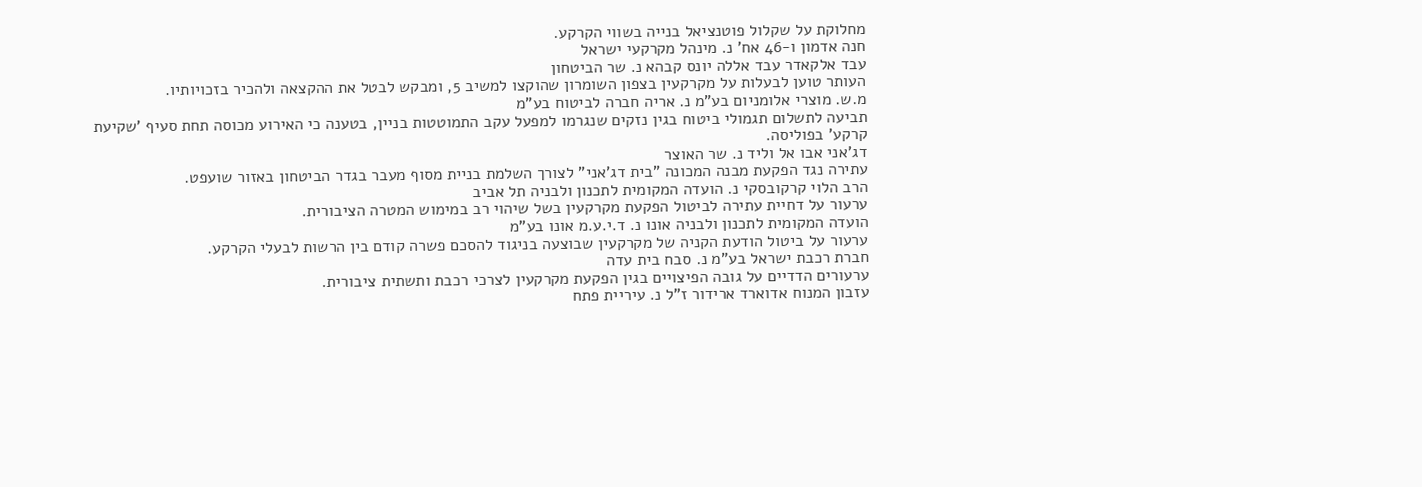מחלוקת על שקלול פוטנציאל בנייה בשווי הקרקע.
חנה אדמון ו-46 אח' נ. מינהל מקרקעי ישראל
עבד אלקאדר עבד אללה יונס קבהא נ. שר הביטחון
העותר טוען לבעלות על מקרקעין בצפון השומרון שהוקצו למשיב 5, ומבקש לבטל את ההקצאה ולהכיר בזכויותיו.
מ.ש. מוצרי אלומניום בע"מ נ. אריה חברה לביטוח בע"מ
תביעה לתשלום תגמולי ביטוח בגין נזקים שנגרמו למפעל עקב התמוטטות בניין, בטענה כי האירוע מכוסה תחת סעיף 'שקיעת קרקע' בפוליסה.
דג'אני אבו אל וליד נ. שר האוצר
עתירה נגד הפקעת מבנה המכונה "בית דג'אני" לצורך השלמת בניית מסוף מעבר בגדר הביטחון באזור שועפט.
הרב הלוי קרקובסקי נ. הועדה המקומית לתכנון ולבניה תל אביב
ערעור על דחיית עתירה לביטול הפקעת מקרקעין בשל שיהוי רב במימוש המטרה הציבורית.
הועדה המקומית לתכנון ולבניה אונו נ. ד.י.ע.מ אונו בע"מ
ערעור על ביטול הודעת הקניה של מקרקעין שבוצעה בניגוד להסכם פשרה קודם בין הרשות לבעלי הקרקע.
חברת רכבת ישראל בע"מ נ. סבח בית עדה
ערעורים הדדיים על גובה הפיצויים בגין הפקעת מקרקעין לצרכי רכבת ותשתית ציבורית.
עזבון המנוח אדוארד ארידור ז"ל נ. עיריית פתח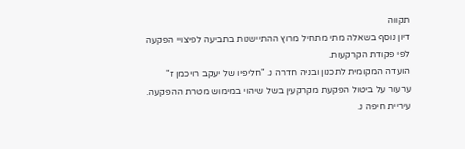תקווה
דיון נוסף בשאלה מתי מתחיל מרוץ ההתיישנות בתביעה לפיצויי הפקעה לפי פקודת הקרקעות.
הועדה המקומית לתכנון ובניה חדרה נ. "חליפיו של יעקב רויכמן ז"
ערעור על ביטול הפקעת מקרקעין בשל שיהוי במימוש מטרת ההפקעה.
עיריית חיפה נ.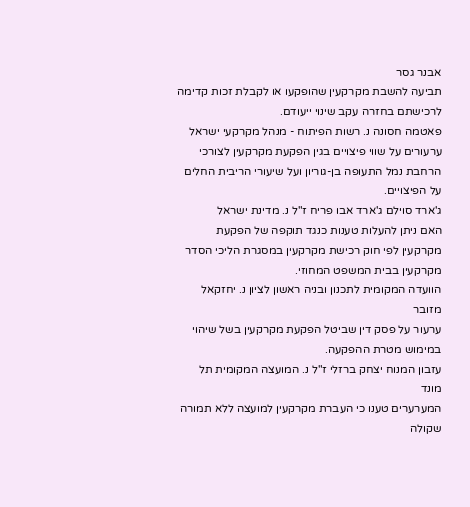אבנר גסר
תביעה להשבת מקרקעין שהופקעו או לקבלת זכות קדימה לרכישתם בחזרה עקב שינוי ייעודם.
פאטמה חסונה נ. רשות הפיתוח - מנהל מקרקעי ישראל
ערעורים על שווי פיצויים בגין הפקעת מקרקעין לצורכי הרחבת נמל התעופה בן-גוריון ועל שיעורי הריבית החלים על הפיצויים.
ג'ארד סוילם ג'ארד אבו פריח ז"ל נ. מדינת ישראל
האם ניתן להעלות טענות כנגד תוקפה של הפקעת מקרקעין לפי חוק רכישת מקרקעין במסגרת הליכי הסדר מקרקעין בבית המשפט המחוזי.
הוועדה המקומית לתכנון ובניה ראשון לציון נ. יחזקאל מזובר
ערעור על פסק דין שביטל הפקעת מקרקעין בשל שיהוי במימוש מטרת ההפקעה.
עזבון המנוח יצחק ברזלי ז"ל נ. המועצה המקומית תל מונד
המערערים טענו כי העברת מקרקעין למועצה ללא תמורה שקולה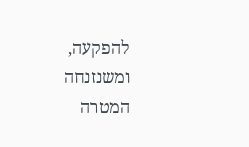להפקעה, ומשנזנחה המטרה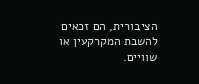הציבורית, הם זכאים להשבת המקרקעין או שוויים.